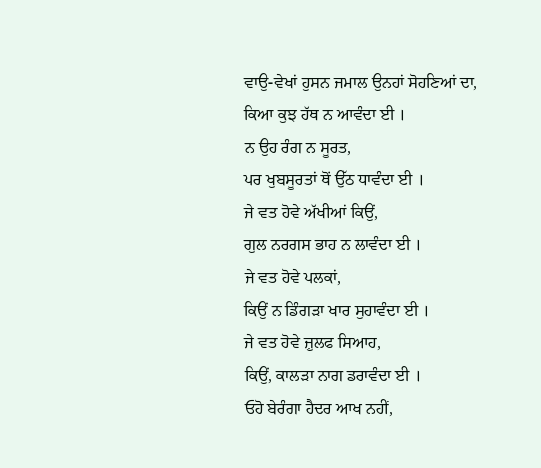ਵਾਉ-ਵੇਖਾਂ ਹੁਸਨ ਜਮਾਲ ਉਨਹਾਂ ਸੋਹਣਿਆਂ ਦਾ,
ਕਿਆ ਕੁਝ ਹੱਥ ਨ ਆਵੰਦਾ ਈ ।
ਨ ਉਹ ਰੰਗ ਨ ਸੂਰਤ,
ਪਰ ਖੁਬਸੂਰਤਾਂ ਥੋਂ ਉੱਠ ਧਾਵੰਦਾ ਈ ।
ਜੇ ਵਤ ਹੋਵੇ ਅੱਖੀਆਂ ਕਿਉਂ,
ਗੁਲ ਨਰਗਸ ਭਾਹ ਨ ਲਾਵੰਦਾ ਈ ।
ਜੇ ਵਤ ਹੋਵੇ ਪਲਕਾਂ,
ਕਿਉਂ ਨ ਡਿੰਗੜਾ ਖਾਰ ਸੁਹਾਵੰਦਾ ਈ ।
ਜੇ ਵਤ ਹੋਵੇ ਜ਼ੁਲਫ ਸਿਆਹ,
ਕਿਉਂ, ਕਾਲੜਾ ਨਾਗ ਡਰਾਵੰਦਾ ਈ ।
ਓਹੋ ਬੇਰੰਗਾ ਹੈਦਰ ਆਖ ਨਹੀਂ,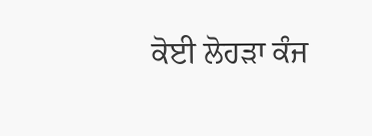ਕੋਈ ਲੋਹੜਾ ਕੰਜ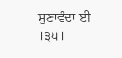ਸੁਣਾਵੰਦਾ ਈ ।੩੫।